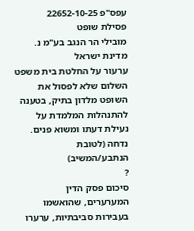עפס"פ 22652-10-25
פסילת שופט
מובילי הר הנגב בע"מ נ. מדינת ישראל
ערעור על החלטת בית משפט השלום שלא לפסול את השופט מלדון בתיק, בטענה להתנהלות המלמדת על נעילת דעתו ומשוא פנים.
נדחה (לטובת הנתבע/המשיב)
?
סיכום פסק הדין
המערערים, שהואשמו בעבירות סביבתיות, ערערו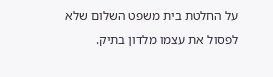על החלטת בית משפט השלום שלא לפסול את עצמו מלדון בתיק.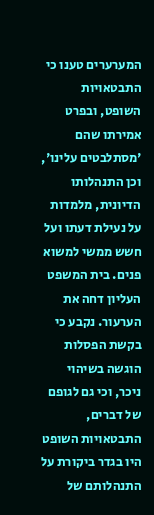המערערים טענו כי התבטאויות השופט, ובפרט אמירתו שהם 'מסתלבטים עלינו', וכן התנהלותו הדיונית, מלמדות על נעילת דעתו ועל חשש ממשי למשוא פנים. בית המשפט העליון דחה את הערעור. נקבע כי בקשת הפסלות הוגשה בשיהוי ניכר, וכי גם לגופם של דברים, התבטאויות השופט היו בגדר ביקורת על התנהלותם של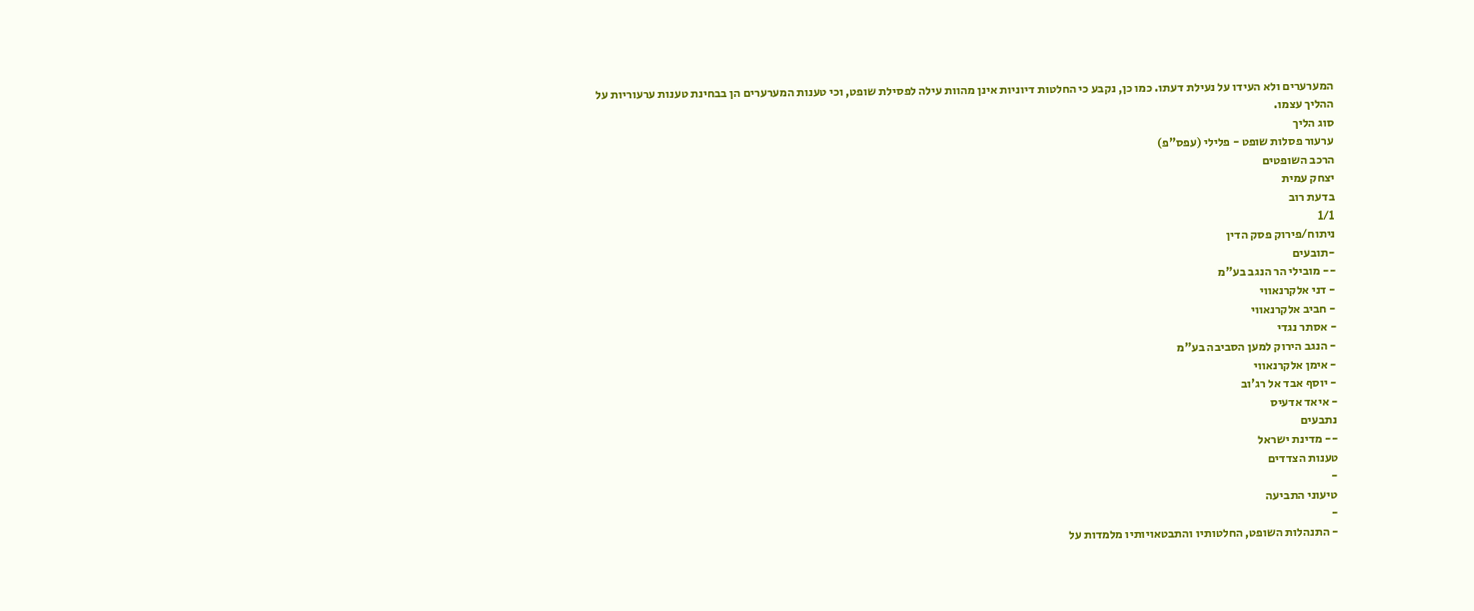המערערים ולא העידו על נעילת דעתו. כמו כן, נקבע כי החלטות דיוניות אינן מהוות עילה לפסילת שופט, וכי טענות המערערים הן בבחינת טענות ערעוריות על ההליך עצמו.
סוג הליך
ערעור פסלות שופט - פלילי (עפס"פ)
הרכב השופטים
יצחק עמית
בדעת רוב
1/1
ניתוח/פירוק פסק הדין
-תובעים
-- מובילי הר הנגב בע"מ
- דני אלקרנאווי
- חביב אלקרנאווי
- אסתר נגדי
- הנגב הירוק למען הסביבה בע"מ
- אימן אלקרנאווי
- יוסף אבד אל רג'וב
- איאד אדעיס
נתבעים
-- מדינת ישראל
טענות הצדדים
-
טיעוני התביעה
-
- התנהלות השופט, החלטותיו והתבטאויותיו מלמדות על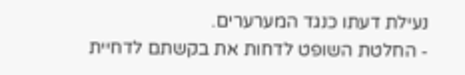נעילת דעתו כנגד המערערים.
- החלטת השופט לדחות את בקשתם לדחיית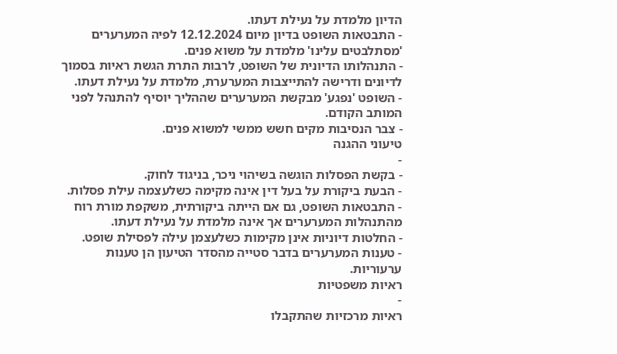הדיון מלמדת על נעילת דעתו.
- התבטאות השופט בדיון מיום 12.12.2024 לפיה המערערים 'מסתלבטים עלינו' מלמדת על משוא פנים.
- התנהלותו הדיונית של השופט, לרבות התרת הגשת ראיות בסמוך לדיונים ודרישה להתייצבות המערערת, מלמדת על נעילת דעתו.
- השופט 'נפגע' מבקשת המערערים שההליך יוסיף להתנהל לפני המותב הקודם.
- צבר הנסיבות מקים חשש ממשי למשוא פנים.
טיעוני ההגנה
-
- בקשת הפסלות הוגשה בשיהוי ניכר, בניגוד לחוק.
- הבעת ביקורת על בעל דין אינה מקימה כשלעצמה עילת פסלות.
- התבטאות השופט, גם אם הייתה ביקורתית, משקפת מורת רוח מהתנהלות המערערים אך אינה מלמדת על נעילת דעתו.
- החלטות דיוניות אינן מקימות כשלעצמן עילה לפסילת שופט.
- טענות המערערים בדבר סטייה מהסדר הטיעון הן טענות ערעוריות.
ראיות משפטיות
-
ראיות מרכזיות שהתקבלו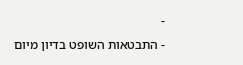-
- התבטאות השופט בדיון מיום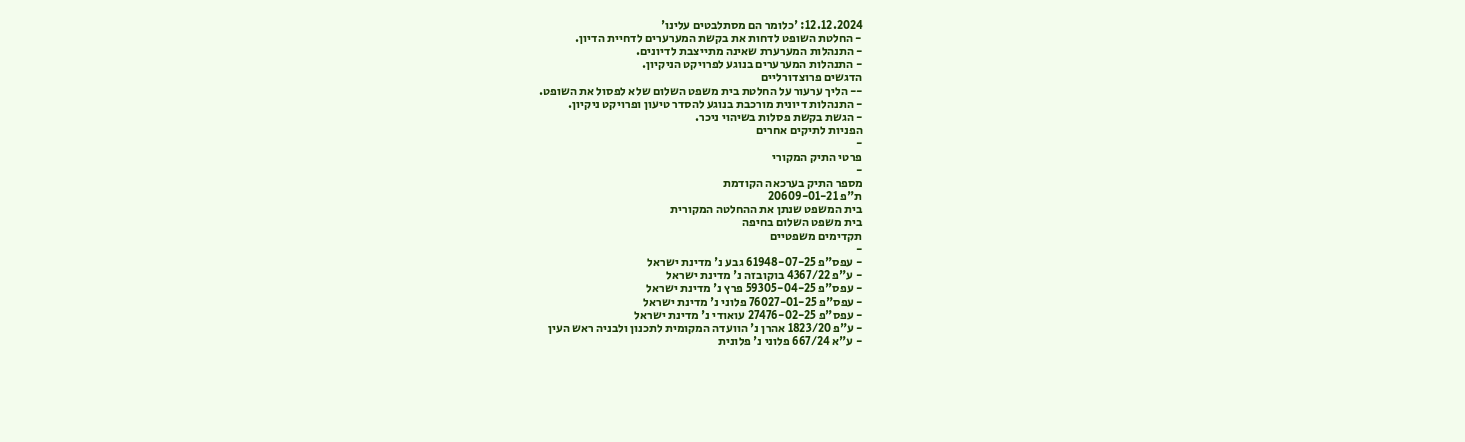12.12.2024: 'כלומר הם מסתלבטים עלינו'
- החלטת השופט לדחות את בקשת המערערים לדחיית הדיון.
- התנהלות המערערת שאינה מתייצבת לדיונים.
- התנהלות המערערים בנוגע לפרויקט הניקיון.
הדגשים פרוצדורליים
-- הליך ערעור על החלטת בית משפט השלום שלא לפסול את השופט.
- התנהלות דיונית מורכבת בנוגע להסדר טיעון ופרויקט ניקיון.
- הגשת בקשת פסלות בשיהוי ניכר.
הפניות לתיקים אחרים
-
פרטי התיק המקורי
-
מספר התיק בערכאה הקודמת
ת"פ 20609-01-21
בית המשפט שנתן את ההחלטה המקורית
בית משפט השלום בחיפה
תקדימים משפטיים
-
- עפס"פ 61948-07-25 גבע נ' מדינת ישראל
- ע"פ 4367/22 בוקובזה נ' מדינת ישראל
- עפס"פ 59305-04-25 פרץ נ' מדינת ישראל
- עפס"פ 76027-01-25 פלוני נ' מדינת ישראל
- עפס"פ 27476-02-25 עואודי נ' מדינת ישראל
- ע"פ 1823/20 אהרן נ' הוועדה המקומית לתכנון ולבניה ראש העין
- ע"א 667/24 פלוני נ' פלונית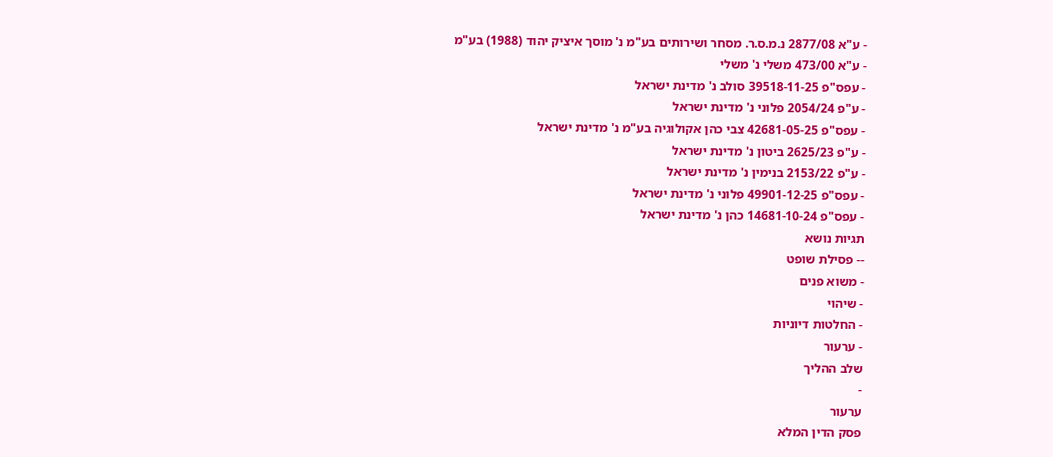- ע"א 2877/08 נ.מ.ס.ר. מסחר ושירותים בע"מ נ' מוסך איציק יהוד (1988) בע"מ
- ע"א 473/00 משלי נ' משלי
- עפס"פ 39518-11-25 סולב נ' מדינת ישראל
- ע"פ 2054/24 פלוני נ' מדינת ישראל
- עפס"פ 42681-05-25 צבי כהן אקולוגיה בע"מ נ' מדינת ישראל
- ע"פ 2625/23 ביטון נ' מדינת ישראל
- ע"פ 2153/22 בנימין נ' מדינת ישראל
- עפס"פ 49901-12-25 פלוני נ' מדינת ישראל
- עפס"פ 14681-10-24 כהן נ' מדינת ישראל
תגיות נושא
-- פסילת שופט
- משוא פנים
- שיהוי
- החלטות דיוניות
- ערעור
שלב ההליך
-
ערעור
פסק הדין המלא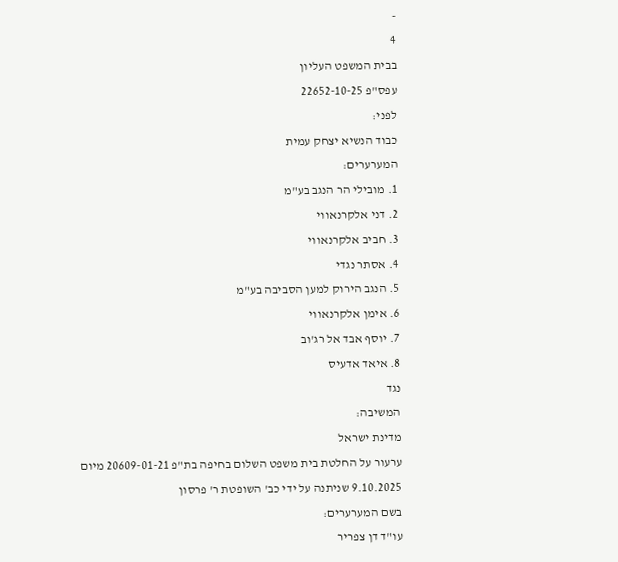-
4
בבית המשפט העליון
עפס"פ 22652-10-25
לפני:
כבוד הנשיא יצחק עמית
המערערים:
1. מובילי הר הנגב בע"מ
2. דני אלקרנאווי
3. חביב אלקרנאווי
4. אסתר נגדי
5. הנגב הירוק למען הסביבה בע"מ
6. אימן אלקרנאווי
7. יוסף אבד אל רג'וב
8. איאד אדעיס
נגד
המשיבה:
מדינת ישראל
ערעור על החלטת בית משפט השלום בחיפה בת"פ 20609-01-21 מיום 9.10.2025 שניתנה על ידי כב' השופטת ר' פרסון
בשם המערערים:
עו"ד דן צפריר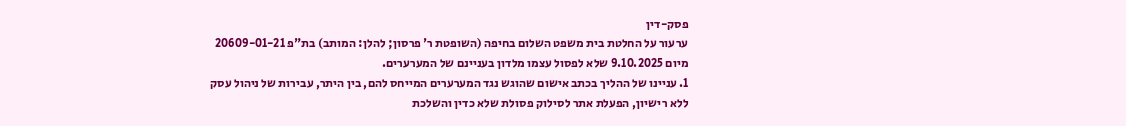פסק-דין
ערעור על החלטת בית משפט השלום בחיפה (השופטת ר' פרסון; להלן: המותב) בת"פ 20609-01-21 מיום 9.10.2025 שלא לפסול עצמו מלדון בעניינם של המערערים.
1. עניינו של ההליך בכתב אישום שהוגש נגד המערערים המייחס להם, בין היתר, עבירות של ניהול עסק ללא רישיון, הפעלת אתר לסילוק פסולת שלא כדין והשלכת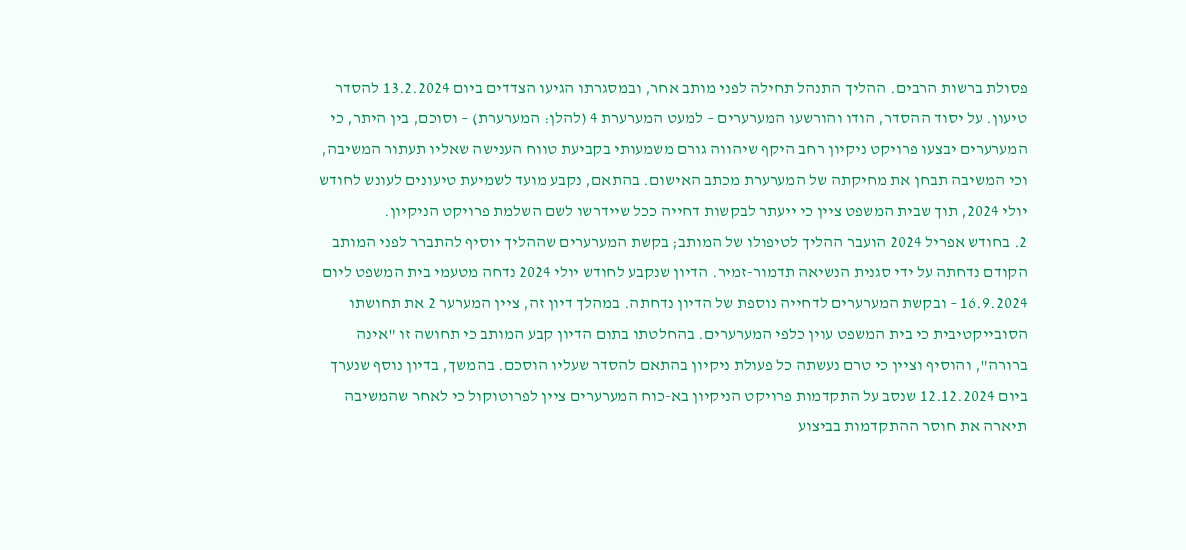פסולת ברשות הרבים. ההליך התנהל תחילה לפני מותב אחר, ובמסגרתו הגיעו הצדדים ביום 13.2.2024 להסדר טיעון. על יסוד ההסדר, הודו והורשעו המערערים – למעט המערערת 4 (להלן: המערערת) – וסוכם, בין היתר, כי המערערים יבצעו פרויקט ניקיון רחב היקף שיהווה גורם משמעותי בקביעת טווח הענישה שאליו תעתור המשיבה, וכי המשיבה תבחן את מחיקתה של המערערת מכתב האישום. בהתאם, נקבע מועד לשמיעת טיעונים לעונש לחודש יולי 2024, תוך שבית המשפט ציין כי ייעתר לבקשות דחייה ככל שיידרשו לשם השלמת פרויקט הניקיון.
2. בחודש אפריל 2024 הועבר ההליך לטיפולו של המותב; בקשת המערערים שההליך יוסיף להתברר לפני המותב הקודם נדחתה על ידי סגנית הנשיאה תדמור-זמיר. הדיון שנקבע לחודש יולי 2024 נדחה מטעמי בית המשפט ליום 16.9.2024 – ובקשת המערערים לדחייה נוספת של הדיון נדחתה. במהלך דיון זה, ציין המערער 2 את תחושתו הסובייקטיבית כי בית המשפט עוין כלפי המערערים. בהחלטתו בתום הדיון קבע המותב כי תחושה זו "אינה ברורה", והוסיף וציין כי טרם נעשתה כל פעולת ניקיון בהתאם להסדר שעליו הוסכם. בהמשך, בדיון נוסף שנערך ביום 12.12.2024 שנסב על התקדמות פרויקט הניקיון בא-כוח המערערים ציין לפרוטוקול כי לאחר שהמשיבה תיארה את חוסר ההתקדמות בביצוע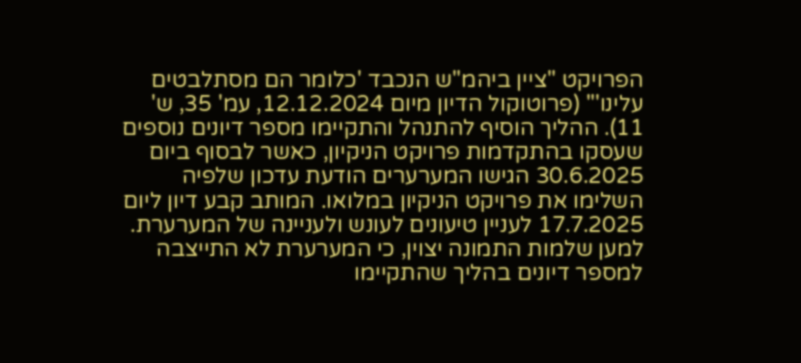הפרויקט "ציין ביהמ"ש הנכבד 'כלומר הם מסתלבטים עלינו'" (פרוטוקול הדיון מיום 12.12.2024, עמ' 35, ש' 11). ההליך הוסיף להתנהל והתקיימו מספר דיונים נוספים שעסקו בהתקדמות פרויקט הניקיון, כאשר לבסוף ביום 30.6.2025 הגישו המערערים הודעת עדכון שלפיה השלימו את פרויקט הניקיון במלואו. המותב קבע דיון ליום 17.7.2025 לעניין טיעונים לעונש ולעניינה של המערערת.
למען שלמות התמונה יצוין, כי המערערת לא התייצבה למספר דיונים בהליך שהתקיימו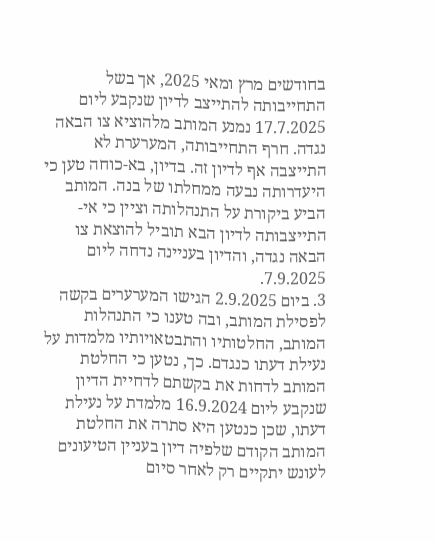בחודשים מרץ ומאי 2025, אך בשל התחייבותה להתייצב לדיון שנקבע ליום 17.7.2025 נמנע המותב מלהוציא צו הבאה נגדה. חרף התחייבותה, המערערת לא התייצבה אף לדיון זה. בדיון, בא-כוחה טען כי היעדרותה נבעה ממחלתו של בנה. המותב הביע ביקורת על התנהלותה וציין כי אי-התייצבותה לדיון הבא תוביל להוצאת צו הבאה נגדה, והדיון בעניינה נדחה ליום 7.9.2025.
3. ביום 2.9.2025 הגישו המערערים בקשה לפסילת המותב, ובה טענו כי התנהלות המותב, החלטותיו והתבטאויותיו מלמדות על נעילת דעתו כנגדם. כך, נטען כי החלטת המותב לדחות את בקשתם לדחיית הדיון שנקבע ליום 16.9.2024 מלמדת על נעילת דעתו, שכן כנטען היא סתרה את החלטת המותב הקודם שלפיה דיון בעניין הטיעונים לעונש יתקיים רק לאחר סיום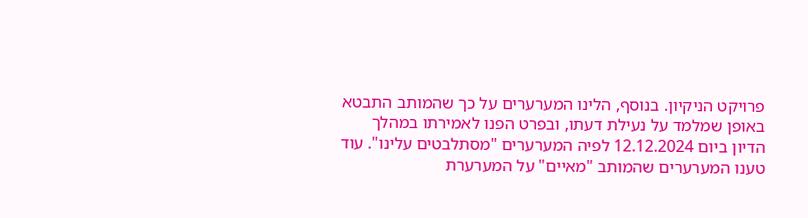פרויקט הניקיון. בנוסף, הלינו המערערים על כך שהמותב התבטא באופן שמלמד על נעילת דעתו, ובפרט הפנו לאמירתו במהלך הדיון ביום 12.12.2024 לפיה המערערים "מסתלבטים עלינו". עוד טענו המערערים שהמותב "מאיים" על המערערת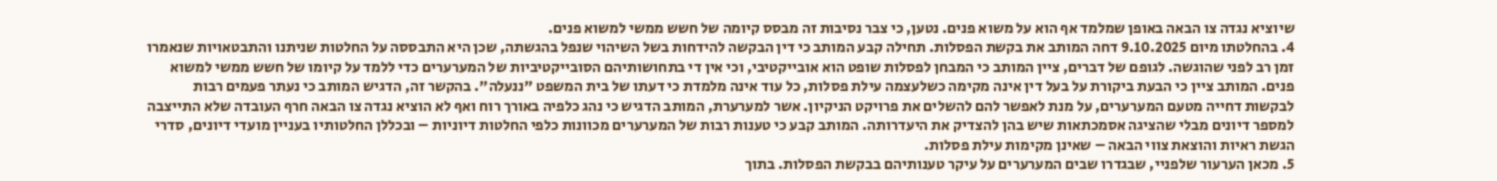שיוציא נגדה צו הבאה באופן שמלמד אף הוא על משוא פנים. נטען, כי צבר נסיבות זה מבסס קיומה של חשש ממשי למשוא פנים.
4. בהחלטתו מיום 9.10.2025 דחה המותב את בקשת הפסלות. תחילה קבע המותב כי דין הבקשה להידחות בשל השיהוי שנפל בהגשתה, שכן היא התבססה על החלטות שניתנו והתבטאויות שנאמרו זמן רב לפני שהוגשה. לגופם של דברים, ציין המותב כי המבחן לפסלות שופט הוא אובייקטיבי, וכי אין די בתחושותיהם הסובייקטיביות של המערערים כדי ללמד על קיומו של חשש ממשי למשוא פנים. המותב ציין כי הבעת ביקורת על בעל דין אינה מקימה כשלעצמה עילת פסלות, כל עוד אינה מלמדת כי דעתו של בית המשפט "ננעלה". בהקשר זה, הדגיש המותב כי נעתר פעמים רבות לבקשות דחייה מטעם המערערים, על מנת לאפשר להם להשלים את פרויקט הניקיון. אשר למערערת, המותב הדגיש כי נהג כלפיה באורך רוח ואף לא הוציא נגדה צו הבאה חרף העובדה שלא התייצבה למספר דיונים מבלי שהציגה אסמכתאות שיש בהן להצדיק את היעדרותה. המותב קבע כי טענות רבות של המערערים מכוונות כלפי החלטות דיוניות – ובכללן החלטותיו בעניין מועדי דיונים, סדרי הגשת ראיות והוצאת צווי הבאה – שאינן מקימות עילת פסלות.
5. מכאן הערעור שלפניי, שבגדרו שבים המערערים על עיקר טענותיהם בבקשת הפסלות. בתוך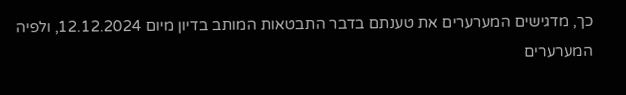כך, מדגישים המערערים את טענתם בדבר התבטאות המותב בדיון מיום 12.12.2024, ולפיה המערערים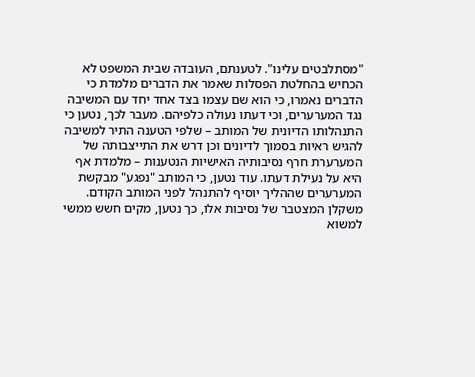"מסתלבטים עלינו". לטענתם, העובדה שבית המשפט לא הכחיש בהחלטת הפסלות שאמר את הדברים מלמדת כי הדברים נאמרו, כי הוא שם עצמו בצד אחד יחד עם המשיבה נגד המערערים, וכי דעתו נעולה כלפיהם. מעבר לכך, נטען כי התנהלותו הדיונית של המותב – שלפי הטענה התיר למשיבה להגיש ראיות בסמוך לדיונים וכן דרש את התייצבותה של המערערת חרף נסיבותיה האישיות הנטענות – מלמדת אף היא על נעילת דעתו. עוד נטען, כי המותב "נפגע" מבקשת המערערים שההליך יוסיף להתנהל לפני המותב הקודם. משקלן המצטבר של נסיבות אלו, כך נטען, מקים חשש ממשי למשוא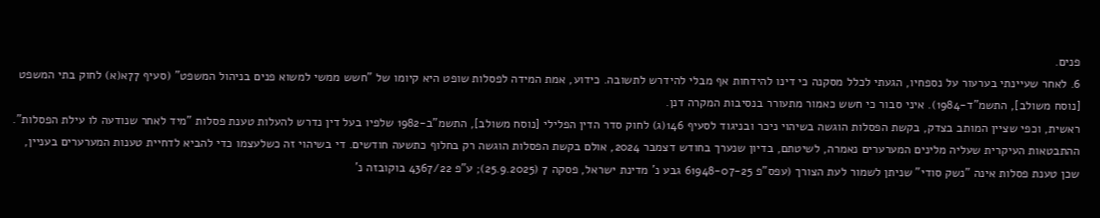פנים.
6. לאחר שעיינתי בערעור על נספחיו, הגעתי לכלל מסקנה כי דינו להידחות אף מבלי להידרש לתשובה. כידוע, אמת המידה לפסלות שופט היא קיומו של "חשש ממשי למשוא פנים בניהול המשפט" (סעיף 77א(א) לחוק בתי המשפט [נוסח משולב], התשמ"ד-1984). איני סבור כי חשש כאמור מתעורר בנסיבות המקרה דנן.
ראשית, וכפי שציין המותב בצדק, בקשת הפסלות הוגשה בשיהוי ניכר ובניגוד לסעיף 146(ג) לחוק סדר הדין הפלילי [נוסח משולב], התשמ"ב-1982 שלפיו בעל דין נדרש להעלות טענת פסלות "מיד לאחר שנודעה לו עילת הפסלות". ההתבטאות העיקרית שעליה מלינים המערערים נאמרה, לשיטתם, בדיון שנערך בחודש דצמבר 2024, אולם בקשת הפסלות הוגשה רק בחלוף כתשעה חודשים. די בשיהוי זה כשלעצמו כדי להביא לדחיית טענות המערערים בעניין, שכן טענת פסלות אינה "נשק סודי" שניתן לשמור לעת הצורך (עפס"פ 61948-07-25 גבע נ' מדינת ישראל, פסקה 7 (25.9.2025); ע"פ 4367/22 בוקובזה נ'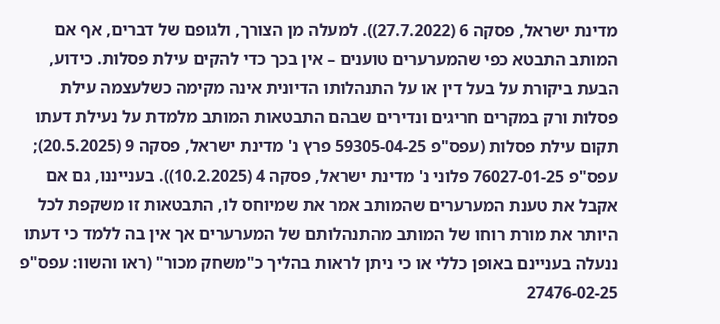מדינת ישראל, פסקה 6 (27.7.2022)). למעלה מן הצורך, ולגופם של דברים, אף אם המותב התבטא כפי שהמערערים טוענים – אין בכך כדי להקים עילת פסלות. כידוע, הבעת ביקורת על בעל דין או על התנהלותו הדיונית אינה מקימה כשלעצמה עילת פסלות ורק במקרים חריגים ונדירים שבהם התבטאות המותב מלמדת על נעילת דעתו תקום עילת פסלות (עפס"פ 59305-04-25 פרץ נ' מדינת ישראל, פסקה 9 (20.5.2025); עפס"פ 76027-01-25 פלוני נ' מדינת ישראל, פסקה 4 (10.2.2025)). בענייננו, גם אם אקבל את טענת המערערים שהמותב אמר את שמיוחס לו, התבטאות זו משקפת לכל היותר את מורת רוחו של המותב מהתנהלותם של המערערים אך אין בה ללמד כי דעתו ננעלה בעניינם באופן כללי או כי ניתן לראות בהליך כ"משחק מכור" (ראו והשוו: עפס"פ 27476-02-25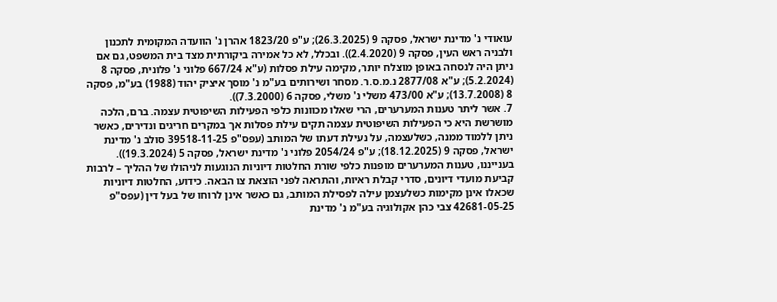עואודי נ' מדינת ישראל, פסקה 9 (26.3.2025); ע"פ 1823/20 אהרן נ' הוועדה המקומית לתכנון ולבניה ראש העין, פסקה 9 (2.4.2020)). ובכלל, לא כל אמירה ביקורתית מצד בית המשפט, גם אם ניתן היה לנסחה באופן מוצלח יותר, מקימה עילת פסלות (ע"א 667/24 פלוני נ' פלונית, פסקה 8 (5.2.2024); ע"א 2877/08 נ.מ.ס.ר. מסחר ושירותים בע"מ נ' מוסך איציק יהוד (1988) בע"מ, פסקה 8 (13.7.2008); ע"א 473/00 משלי נ' משלי, פסקה 6 (7.3.2000)).
7. אשר ליתר טענות המערערים, הרי שאלו מכוונות כלפי הפעילות השיפוטית עצמה. ברם, הלכה מושרשת היא כי הפעילות השיפוטית עצמה תקים עילת פסלות אך במקרים חריגים ונדירים, כאשר ניתן ללמוד ממנה, כשלעצמה, על נעילת דעתו של המותב (עפס"פ 39518-11-25 סולב נ' מדינת ישראל, פסקה 9 (18.12.2025); ע"פ 2054/24 פלוני נ' מדינת ישראל, פסקה 5 (19.3.2024)). בענייננו, טענות המערערים מופנות כלפי שורת החלטות דיוניות הנוגעות לניהולו של ההליך – לרבות קביעת מועדי דיונים, סדרי קבלת ראיות, והתראה לפני הוצאת צו הבאה. כידוע, החלטות דיוניות שכאלו אינן מקימות כשלעצמן עילה לפסילת המותב, גם כאשר אינן לרוחו של בעל דין (עפס"פ 42681-05-25 צבי כהן אקולוגיה בע"מ נ' מדינת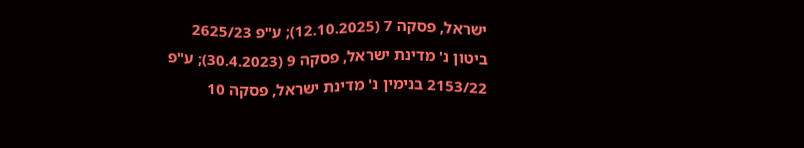ישראל, פסקה 7 (12.10.2025); ע"פ 2625/23 ביטון נ' מדינת ישראל, פסקה 9 (30.4.2023); ע"פ 2153/22 בנימין נ' מדינת ישראל, פסקה 10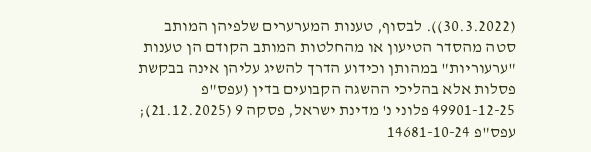(30.3.2022)). לבסוף, טענות המערערים שלפיהן המותב סטה מהסדר הטיעון או מהחלטות המותב הקודם הן טענות "ערעוריות" במהותן וכידוע הדרך להשיג עליהן אינה בבקשת פסלות אלא בהליכי ההשגה הקבועים בדין (עפס"פ 49901-12-25 פלוני נ' מדינת ישראל, פסקה 9 (21.12.2025); עפס"פ 14681-10-24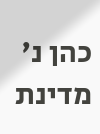כהן נ' מדינת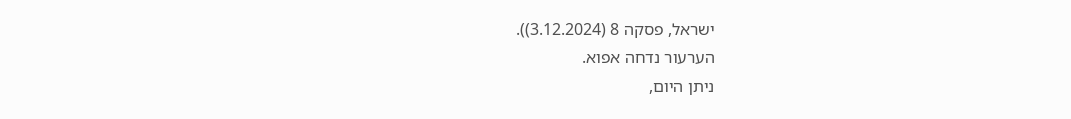ישראל, פסקה 8 (3.12.2024)).
הערעור נדחה אפוא.
ניתן היום,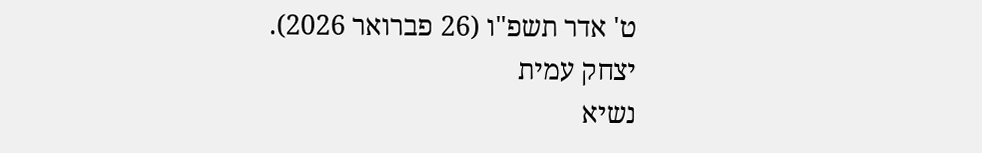ט' אדר תשפ"ו (26 פברואר 2026).
יצחק עמית
נשיא